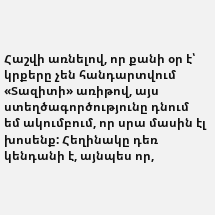Հաշվի առնելով, որ քանի օր է՝ կրքերը չեն հանդարտվում «Տազիտի» առիթով, այս ստեղծագործությունը դնում եմ ակումբում, որ սրա մասին էլ խոսենք: Հեղինակը դեռ կենդանի է, այնպես որ,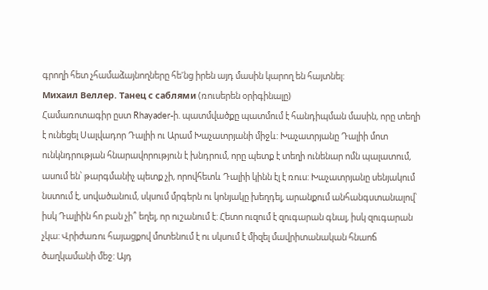գրողի հետ չհամաձայնողները հե'նց իրեն այդ մասին կարող են հայտնել:
Михаил Веллер. Танец с саблями (ռուսերեն օրիգինալը)
Համառոտագիր ըստ Rhayader-ի. պատմվածքը պատմում է հանդիպման մասին, որը տեղի է ունեցել Սալվադոր Դալիի ու Արամ Խաչատրյանի միջև: Խաչատրյանը Դալիի մոտ ունկնդրության հնարավորություն է խնդրում, որը պետք է տեղի ունենար ոմն պալատում, ասում են՝ թարգմանիչ պետք չի, որովհետև Դալիի կինն էլ է ռուս: Խաչատրյանը սենյակում նստում է, սովածանում, սկսում մրգերն ու կոնյակը խեղդել, արանքում անհանգստանալով՝ իսկ Դալիին հո բան չի՞ եղել, որ ուշանում է: Հետո ուզում է զուգարան գնալ, իսկ զուգարան չկա: Վրիժառու հայացքով մոտենում է ու սկսում է միզել մավրիտանական հնաոճ ծաղկամանի մեջ: Այդ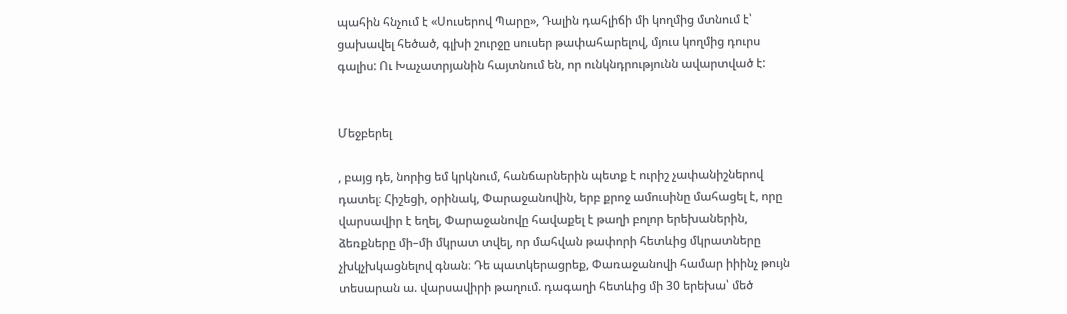պահին հնչում է «Սուսերով Պարը», Դալին դահլիճի մի կողմից մտնում է՝ ցախավել հեծած, գլխի շուրջը սուսեր թափահարելով, մյուս կողմից դուրս գալիս: Ու Խաչատրյանին հայտնում են, որ ունկնդրությունն ավարտված է:


Մեջբերել

, բայց դե, նորից եմ կրկնում, հանճարներին պետք է ուրիշ չափանիշներով դատել։ Հիշեցի, օրինակ, Փարաջանովին, երբ քրոջ ամուսինը մահացել է, որը վարսավիր է եղել, Փարաջանովը հավաքել է թաղի բոլոր երեխաներին, ձեռքները մի–մի մկրատ տվել, որ մահվան թափորի հետևից մկրատները չխկչխկացնելով գնան։ Դե պատկերացրեք, Փառաջանովի համար իիինչ թույն տեսարան ա. վարսավիրի թաղում. դագաղի հետևից մի 30 երեխա՝ մեծ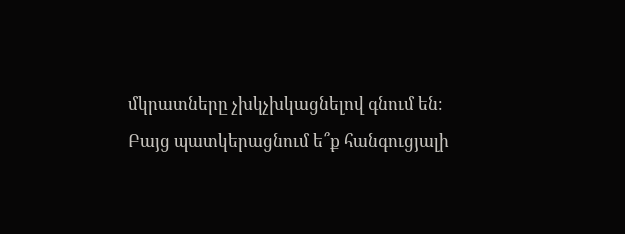մկրատները չխկչխկացնելով գնում են։ Բայց պատկերացնում ե՞ք հանգուցյալի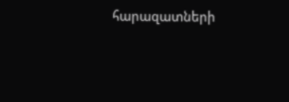հարազատների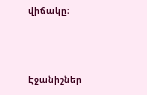վիճակը։



Էջանիշներ